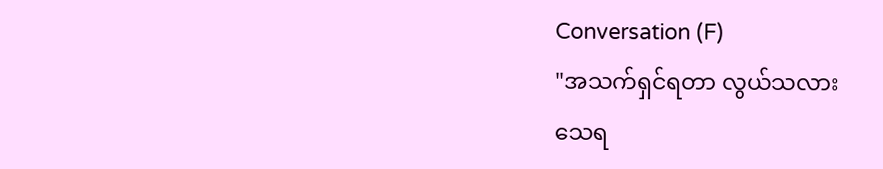Conversation (F)
"အသက်ရှင်ရတာ လွယ်သလား
သေရ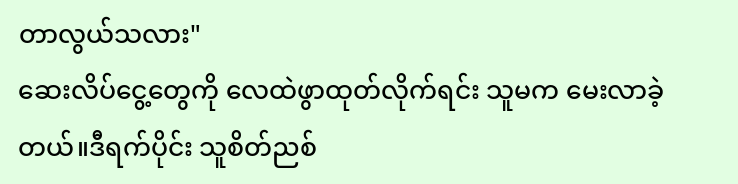တာလွယ်သလား"
ဆေးလိပ်ငွေ့တွေကို လေထဲဖွာထုတ်လိုက်ရင်း သူမက မေးလာခဲ့တယ်။ဒီရက်ပိုင်း သူစိတ်ညစ်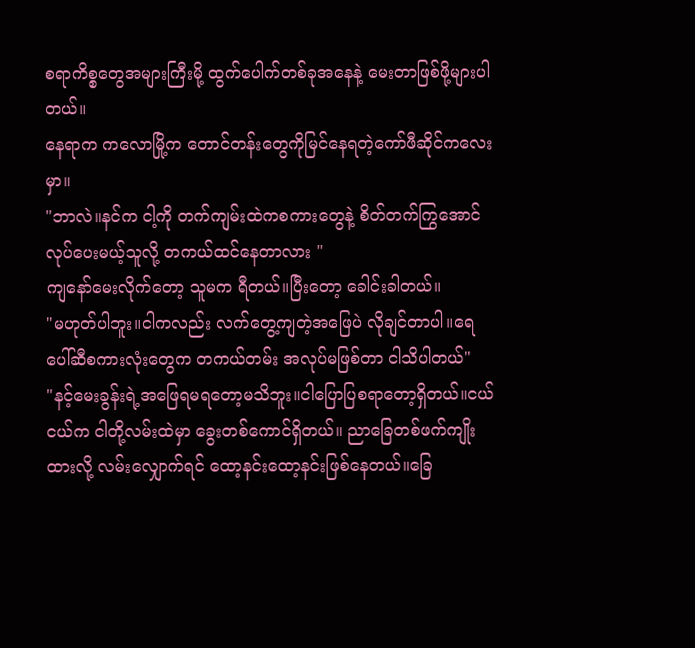စရာကိစ္စတွေအများကြီးမို့ ထွက်ပေါက်တစ်ခုအနေနဲ့ မေးတာဖြစ်ဖို့များပါတယ်။
နေရာက ကလောမြို့က တောင်တန်းတွေကိုမြင်နေရတဲ့ကော်ဖီဆိုင်ကလေးမှာ။
"ဘာလဲ။နင်က ငါ့ကို တက်ကျမ်းထဲကစကားတွေနဲ့ စိတ်တက်ကြွအောင်လုပ်ပေးမယ့်သူလို့ တကယ်ထင်နေတာလား "
ကျနော်မေးလိုက်တော့ သူမက ရီတယ်။ပြီးတော့ ခေါင်းခါတယ်။
"မဟုတ်ပါဘူး။ငါကလည်း လက်တွေ့ကျတဲ့အဖြေပဲ လိုချင်တာပါ။ရေပေါ်ဆီစကားလုံးတွေက တကယ်တမ်း အလုပ်မဖြစ်တာ ငါသိပါတယ်"
"နင့်မေးခွန်းရဲ့အဖြေရမရတော့မသိဘူး။ငါပြောပြစရာတော့ရှိတယ်။ငယ်ငယ်က ငါတို့လမ်းထဲမှာ ခွေးတစ်ကောင်ရှိတယ်။ ညာခြေတစ်ဖက်ကျိုးထားလို့ လမ်းလျှောက်ရင် ထော့နင်းထော့နင်းဖြစ်နေတယ်။ခြေ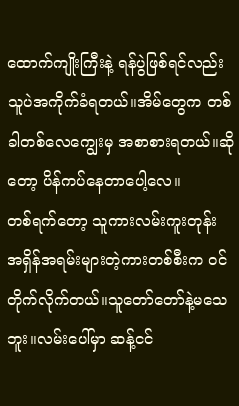ထောက်ကျိုးကြီးနဲ့ ရန်ပွဲဖြစ်ရင်လည်း သူပဲအကိုက်ခံရတယ်။အိမ်တွေက တစ်ခါတစ်လေကျွေးမှ အစာစားရတယ်။ဆိုတော့ ပိန်ကပ်နေတာပေါ့လေ။
တစ်ရက်တော့ သူကားလမ်းကူးတုန်း အရှိန်အရမ်းများတဲ့ကားတစ်စီးက ဝင်တိုက်လိုက်တယ်။သူတော်တော်နဲ့မသေဘူး။လမ်းပေါ်မှာ ဆန့်ငင်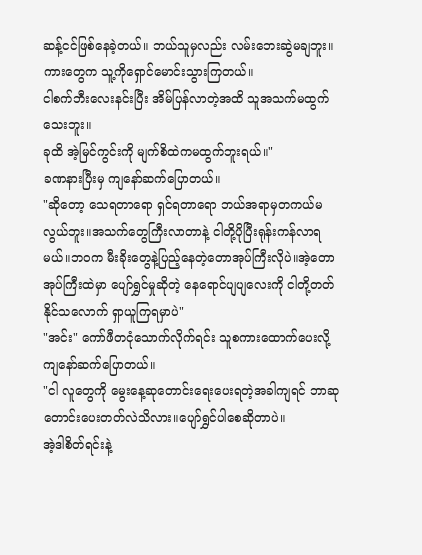ဆန့်ငင်ဖြစ်နေခဲ့တယ်။ ဘယ်သူမှလည်း လမ်းဘေးဆွဲမချဘူး။ကားတွေက သူ့ကိုရှောင်မောင်းသွားကြတယ်။
ငါစက်ဘီးလေးနင်းပြီး အိမ်ပြန်လာတဲ့အထိ သူအသက်မထွက်သေးဘူး။
ခုထိ အဲ့မြင်ကွင်းကို မျက်စိထဲကမထွက်ဘူးရယ်။"
ခဏနားပြီးမှ ကျနော်ဆက်ပြောတယ်။
"ဆိုတော့ သေရတာရော ရှင်ရတာရော ဘယ်အရာမှတကယ်မလွယ်ဘူး။အသက်တွေကြီးလာတာနဲ့ ငါတို့ပိုပြီးရုန်းကန်လာရမယ်။ဘဝက မီးခိုးတွေနဲ့ပြည့်နေတဲ့တောအုပ်ကြီးလိုပဲ။အဲ့တောအုပ်ကြီးထဲမှာ ပျော်ရွှင်မှုဆိုတဲ့ နေရောင်ပျပျလေးကို ငါတို့တတ်နိုင်သလောက် ရှာယူကြရမှာပဲ"
"အင်း" ကော်ဖီတငုံသောက်လိုက်ရင်း သူစကားထောက်ပေးလို့ ကျနော်ဆက်ပြောတယ်။
"ငါ လူတွေကို မွေးနေ့ဆုတောင်းရေးပေးရတဲ့အခါကျရင် ဘာဆုတောင်းပေးတတ်လဲသိလား။ပျော်ရွှင်ပါစေဆိုတာပဲ။
အဲ့ဒါစိတ်ရင်းနဲ့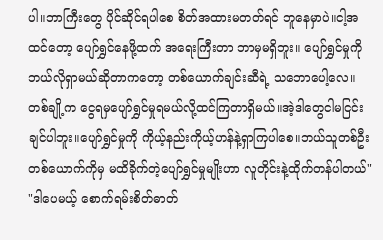ပါ။ဘာကြီးတွေ ပိုင်ဆိုင်ရပါစေ စိတ်အထားမတတ်ရင် ဘူနေမှာပဲ။ငါ့အထင်တော့ ပျော်ရွှင်နေဖို့ထက် အရေးကြီးတာ ဘာမှမရှိဘူး။ ပျော်ရွှင်မှုကို ဘယ်လိုရှာမယ်ဆိုတာကတော့ တစ်ယောက်ချင်းဆီရဲ့ သဘောပေါ့လေ။တစ်ချို့က ငွေရမှပျော်ရွှင်မှုရမယ်လို့ထင်ကြတာရှိမယ်။အဲ့ဒါတွေငါမငြင်းချင်ပါဘူး။ပျော်ရွှင်မှုကို ကိုယ့်နည်းကိုယ့်ဟန်နဲ့ရှာကြပါစေ။ဘယ်သူတစ်ဦးတစ်ယောက်ကိုမှ မထိခိုက်တဲ့ပျော်ရွှင်မှုမျိုးဟာ လူတိုင်းနဲ့ထိုက်တန်ပါတယ်"
"ဒါပေမယ့် စောက်ရမ်းစိတ်ဓာတ်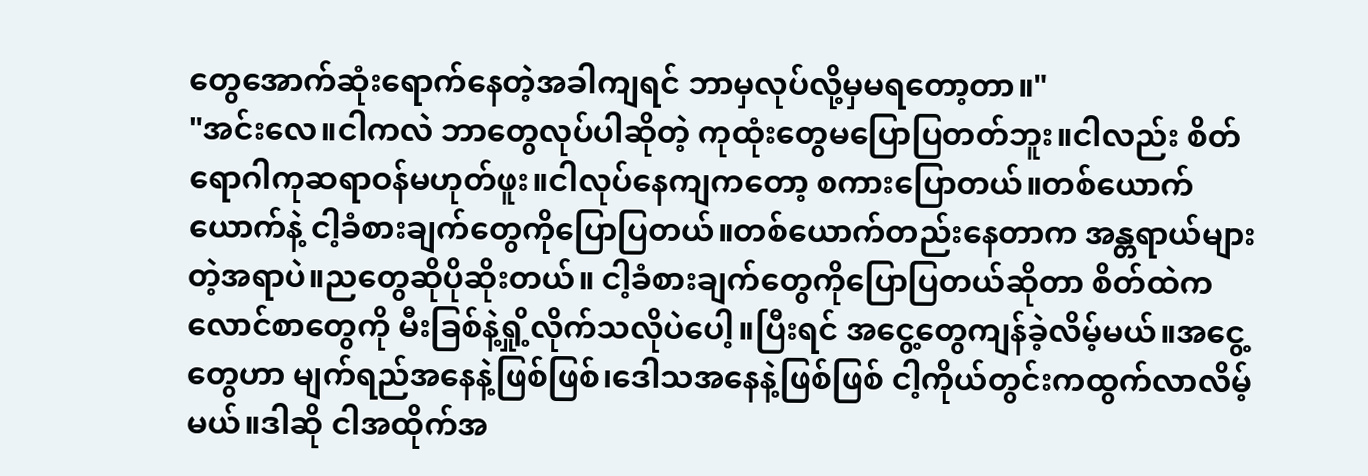တွေအောက်ဆုံးရောက်နေတဲ့အခါကျရင် ဘာမှလုပ်လို့မှမရတော့တာ။"
"အင်းလေ။ငါကလဲ ဘာတွေလုပ်ပါဆိုတဲ့ ကုထုံးတွေမပြောပြတတ်ဘူး။ငါလည်း စိတ်ရောဂါကုဆရာဝန်မဟုတ်ဖူး။ငါလုပ်နေကျကတော့ စကားပြောတယ်။တစ်ယောက်ယောက်နဲ့ ငါ့ခံစားချက်တွေကိုပြောပြတယ်။တစ်ယောက်တည်းနေတာက အန္တရာယ်များတဲ့အရာပဲ။ညတွေဆိုပိုဆိုးတယ်။ ငါ့ခံစားချက်တွေကိုပြောပြတယ်ဆိုတာ စိတ်ထဲက လောင်စာတွေကို မီးခြစ်နဲ့ရှို့လိုက်သလိုပဲပေါ့။ပြီးရင် အငွေ့တွေကျန်ခဲ့လိမ့်မယ်။အငွေ့တွေဟာ မျက်ရည်အနေနဲ့ဖြစ်ဖြစ်၊ဒေါသအနေနဲ့ဖြစ်ဖြစ် ငါ့ကိုယ်တွင်းကထွက်လာလိမ့်မယ်။ဒါဆို ငါအထိုက်အ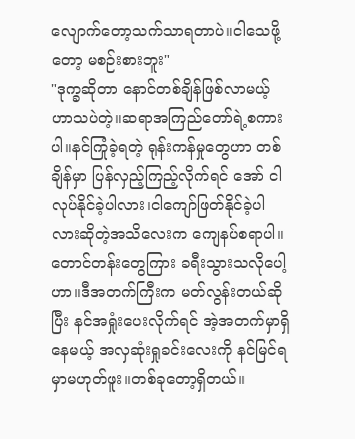လျောက်တော့သက်သာရတာပဲ။ငါသေဖို့တော့ မစဉ်းစားဘူး"
"ဒုက္ခဆိုတာ နောင်တစ်ချိန်ဖြစ်လာမယ့်ဟာသပဲတဲ့။ဆရာအကြည်တော်ရဲ့စကားပါ။နင်ကြုံခဲ့ရတဲ့ ရုန်းကန်မှုတွေဟာ တစ်ချိန်မှာ ပြန်လှည့်ကြည့်လိုက်ရင် အော် ငါလုပ်နိုင်ခဲ့ပါလား၊ငါကျော်ဖြတ်နိုင်ခဲ့ပါလားဆိုတဲ့အသိလေးက ကျေနပ်စရာပါ။တောင်တန်းတွေကြား ခရီးသွားသလိုပေါ့ဟာ။ဒီအတက်ကြီးက မတ်လွန်းတယ်ဆိုပြီး နင်အရှုံးပေးလိုက်ရင် အဲ့အတက်မှာရှိနေမယ့် အလှဆုံးရှုခင်းလေးကို နင်မြင်ရမှာမဟုတ်ဖူး။တစ်ခုတော့ရှိတယ်။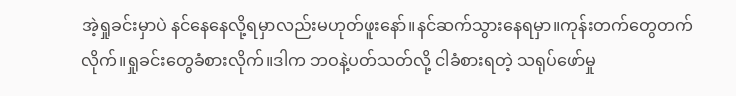အဲ့ရှုခင်းမှာပဲ နင်နေနေလို့ရမှာလည်းမဟုတ်ဖူးနော်။နင်ဆက်သွားနေရမှာ။ကုန်းတက်တွေတက်လိုက်။ရှုခင်းတွေခံစားလိုက်။ဒါက ဘဝနဲ့ပတ်သတ်လို့ ငါခံစားရတဲ့ သရုပ်ဖော်မှု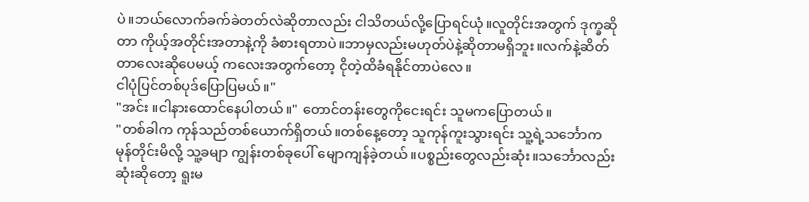ပဲ။ဘယ်လောက်ခက်ခဲတတ်လဲဆိုတာလည်း ငါသိတယ်လို့ပြောရင်ယုံ။လူတိုင်းအတွက် ဒုက္ခဆိုတာ ကိုယ့်အတိုင်းအတာနဲ့ကို ခံစားရတာပဲ။ဘာမှလည်းမဟုတ်ပဲနဲ့ဆိုတာမရှိဘူး။လက်နဲ့ဆိတ်တာလေးဆိုပေမယ့် ကလေးအတွက်တော့ ငိုတဲ့ထိခံရနိုင်တာပဲလေ။
ငါပုံပြင်တစ်ပုဒ်ပြောပြမယ်။"
"အင်း ။ငါနားထောင်နေပါတယ်။" တောင်တန်းတွေကိုငေးရင်း သူမကပြောတယ်။
"တစ်ခါက ကုန်သည်တစ်ယောက်ရှိတယ်။တစ်နေ့တော့ သူကုန်ကူးသွားရင်း သူ့ရဲ့သင်္ဘောက မုန်တိုင်းမိလို့ သူ့ခမျာ ကျွန်းတစ်ခုပေါ် မျောကျန်ခဲ့တယ်။ပစ္စည်းတွေလည်းဆုံး။သင်္ဘောလည်းဆုံးဆိုတော့ ရူးမ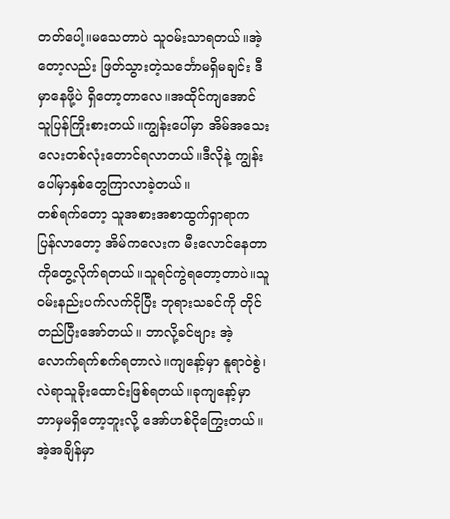တတ်ပေါ့။မသေတာပဲ သူဝမ်းသာရတယ်။အဲ့တော့လည်း ဖြတ်သွားတဲ့သင်္ဘောမရှိမချင်း ဒီမှာနေဖို့ပဲ ရှိတော့တာလေ။အထိုင်ကျအောင် သူပြန်ကြိုးစားတယ်။ကျွန်းပေါ်မှာ အိမ်အသေးလေးတစ်လုံးတောင်ရလာတယ်။ဒီလိုနဲ့ ကျွန်းပေါ်မှာနှစ်တွေကြာလာခဲ့တယ်။
တစ်ရက်တော့ သူအစားအစာထွက်ရှာရာက ပြန်လာတော့ အိမ်ကလေးက မီးလောင်နေတာကိုတွေ့လိုက်ရတယ်။သူရင်ကွဲရတော့တာပဲ။သူဝမ်းနည်းပက်လက်ငိုပြီး ဘုရားသခင်ကို တိုင်တည်ပြီးအော်တယ်။ ဘာလို့ခင်ဗျား အဲ့လောက်ရက်စက်ရတာလဲ။ကျနော့်မှာ နူရာဝဲစွဲ၊လဲရာသူခိုးထောင်းဖြစ်ရတယ်။ခုကျနော့်မှာ ဘာမှမရှိတော့ဘူးလို့ အော်ဟစ်ငိုကြွေးတယ်။
အဲ့အချိန်မှာ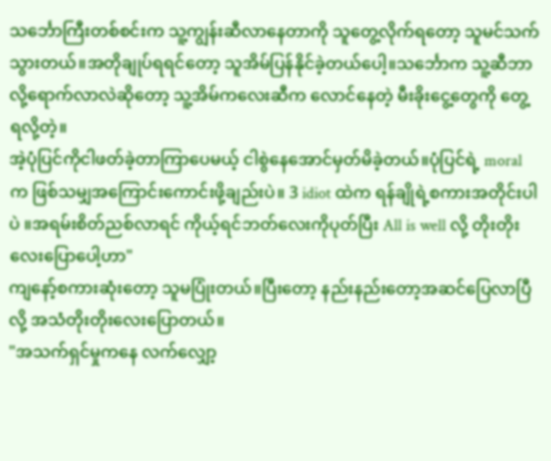သင်္ဘောကြီးတစ်စင်းက သူ့ကျွန်းဆီလာနေတာကို သူတွေ့လိုက်ရတော့ သူမင်သက်သွားတယ်။အတိုချုပ်ရရင်တော့ သူအိမ်ပြန်နိုင်ခဲ့တယ်ပေါ့။သင်္ဘောက သူ့ဆီဘာလို့ရောက်လာလဲဆိုတော့ သူ့အိမ်ကလေးဆီက လောင်နေတဲ့ မီးခိုးငွေ့တွေကို တွေ့ရလို့တဲ့။
အဲ့ပုံပြင်ကိုငါဖတ်ခဲ့တာကြာပေမယ့် ငါစွဲနေအောင်မှတ်မိခဲ့တယ်။ပုံပြင်ရဲ့ moral က ဖြစ်သမျှအကြောင်းကောင်းဖို့ချည်းပဲ။ 3 idiot ထဲက ရန်ချိုရဲ့စကားအတိုင်းပါပဲ ။အရမ်းစိတ်ညစ်လာရင် ကိုယ့်ရင်ဘတ်လေးကိုပုတ်ပြီး All is well လို့ တိုးတိုးလေးပြောပေါ့ဟာ"
ကျနော့်စကားဆုံးတော့ သူမပြုံးတယ်။ပြီးတော့ နည်းနည်းတော့အဆင်ပြေလာပြီလို့ အသံတိုးတိုးလေးပြောတယ်။
"အသက်ရှင်မှုကနေ လက်လျှော့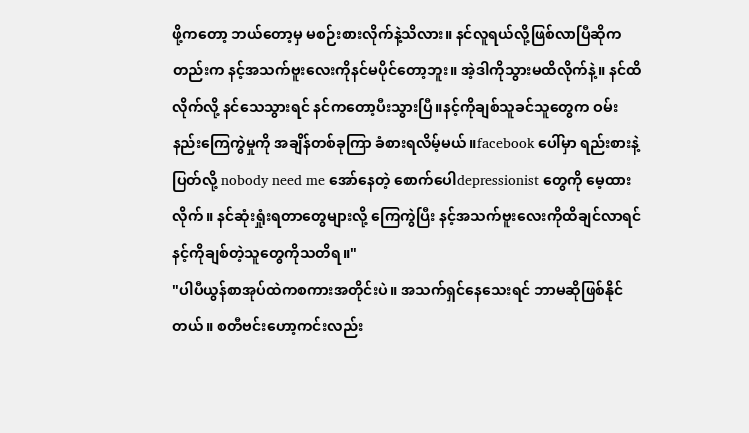ဖို့ကတော့ ဘယ်တော့မှ မစဉ်းစားလိုက်နဲ့သိလား။ နင်လူရယ်လို့ဖြစ်လာပြီဆိုကတည်းက နင့်အသက်ဗူးလေးကိုနင်မပိုင်တော့ဘူး။ အဲ့ဒါကိုသွားမထိလိုက်နဲ့။ နင်ထိလိုက်လို့ နင်သေသွားရင် နင်ကတော့ပီးသွားပြီ။နင့်ကိုချစ်သူခင်သူတွေက ဝမ်းနည်းကြေကွဲမှုကို အချိန်တစ်ခုကြာ ခံစားရလိမ့်မယ်။facebook ပေါ်မှာ ရည်းစားနဲ့ပြတ်လို့ nobody need me အော်နေတဲ့ စောက်ပေါdepressionist တွေကို မေ့ထားလိုက်။ နင်ဆုံးရှုံးရတာတွေများလို့ ကြေကွဲပြီး နင့်အသက်ဗူးလေးကိုထိချင်လာရင် နင့်ကိုချစ်တဲ့သူတွေကိုသတိရ။"
"ပါပီယွန်စာအုပ်ထဲကစကားအတိုင်းပဲ။ အသက်ရှင်နေသေးရင် ဘာမဆိုဖြစ်နိုင်တယ်။ စတီဗင်းဟော့ကင်းလည်း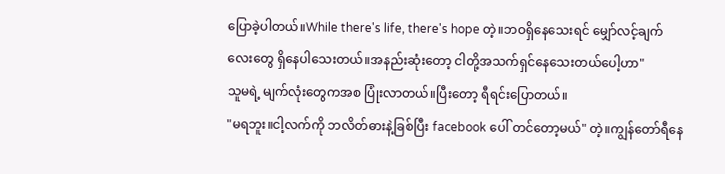ပြောခဲ့ပါတယ်။While there's life, there's hope တဲ့။ဘဝရှိနေသေးရင် မျှော်လင့်ချက်လေးတွေ ရှိနေပါသေးတယ်။အနည်းဆုံးတော့ ငါတို့အသက်ရှင်နေသေးတယ်ပေါ့ဟာ"
သူမရဲ့ မျက်လုံးတွေကအစ ပြုံးလာတယ်။ပြီးတော့ ရီရင်းပြောတယ်။
"မရဘူး။ငါ့လက်ကို ဘလိတ်ဓားနဲ့ခြစ်ပြီး facebook ပေါ် တင်တော့မယ်" တဲ့။ကျွန်တော်ရီနေ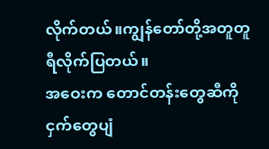လိုက်တယ်။ကျွန်တော်တို့အတူတူရီလိုက်ပြတယ်။
အဝေးက တောင်တန်းတွေဆီကို ငှက်တွေပျံ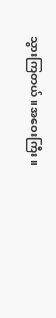သွားကြတယ်။အဝေးကြီး။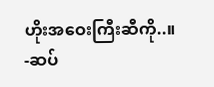ဟိုးအဝေးကြီးဆီကို..။
-ဆပ်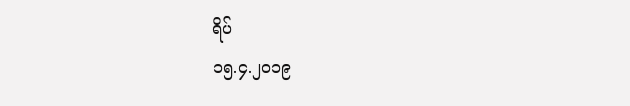ရိပ်
၁၅.၄.၂၀၁၉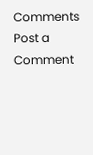Comments
Post a Comment